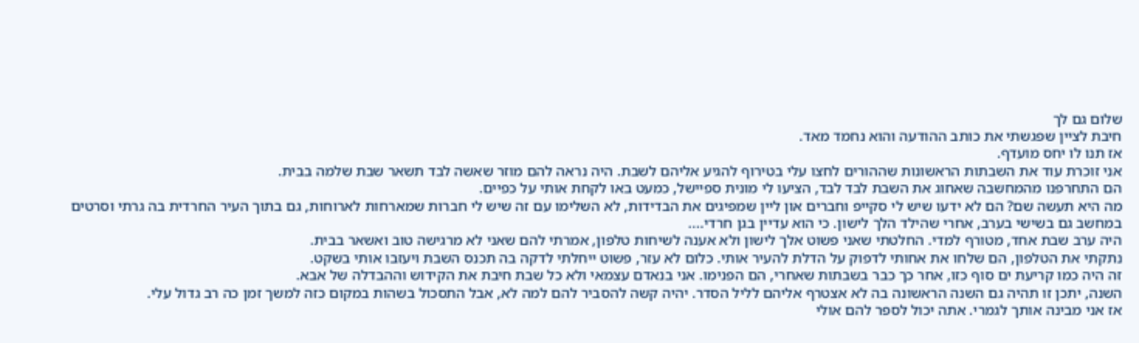שלום גם לך
חיבת לציין שפגשתי את כותב ההודעה והוא נחמד מאד.
אז תנו לו יחס מועדף.
אני זוכרת עוד את השבתות הראשונות שההורים לחצו עלי בטירוף להגיע אליהם לשבת. היה נראה להם מוזר שאשה לבד תשאר שבת שלמה בבית.
הם התחרפנו מהמחשבה שאחוג את השבת לבד לבד, הציעו לי מונית ספיישל, כמעט באו לקחת אותי על כפיים.
מה היא תעשה שם? הם לא ידעו שיש לי סקייפ וחברים און ליין שמפיגים את הבדידות, לא השלימו עם זה שיש לי חברות שמארחות לארוחות, גם בתוך העיר החרדית בה גרתי וסרטים במחשב גם בשישי בערב, אחרי שהילד הלך לישון. כי הוא עדיין בגן חרדי....
היה ערב שבת אחד, מטורף למדי. החלטתי שאני פשוט אלך לישון ולא אענה לשיחות טלפון, אמרתי להם שאני לא מרגישה טוב ואשאר בבית.
נתקתי את הטלפון, הם שלחו את אחותי לדפוק על הדלת להעיר אותי. כלום לא עזר, פשוט ייחלתי לדקה בה תכנס השבת ויעזבו אותי בשקט.
זה היה כמו קריעת ים סוף כזו, אחר כך כבר בשבתות שאחרי, הם הפנימו. אני בנאדם עצמאי ולא כל שבת חיבת את הקידוש וההבדלה של אבא.
השנה, יתכן זו תהיה גם השנה הראשונה בה לא אצטרף אליהם לליל הסדר. יהיה קשה להסביר להם למה לא, אבל התסכול בשהות במקום כזה למשך זמן כה רב גדול עלי.
אז אני מבינה אותך לגמרי. אתה יכול לספר להם אולי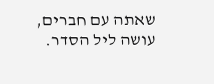שאתה עם חברים, עושה ליל הסדר.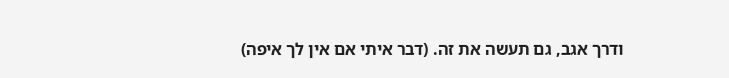ודרך אגב, גם תעשה את זה. (דבר איתי אם אין לך איפה)